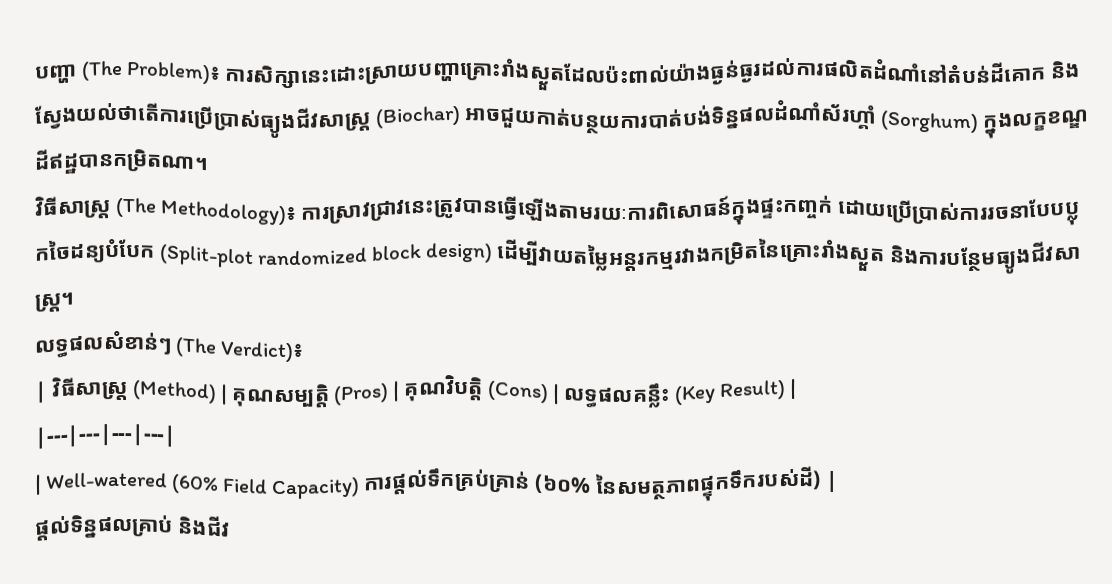បញ្ហា (The Problem)៖ ការសិក្សានេះដោះស្រាយបញ្ហាគ្រោះរាំងស្ងួតដែលប៉ះពាល់យ៉ាងធ្ងន់ធ្ងរដល់ការផលិតដំណាំនៅតំបន់ដីគោក និងស្វែងយល់ថាតើការប្រើប្រាស់ធ្យូងជីវសាស្រ្ត (Biochar) អាចជួយកាត់បន្ថយការបាត់បង់ទិន្នផលដំណាំស័រហ្គាំ (Sorghum) ក្នុងលក្ខខណ្ឌដីឥដ្ឋបានកម្រិតណា។
វិធីសាស្ត្រ (The Methodology)៖ ការស្រាវជ្រាវនេះត្រូវបានធ្វើឡើងតាមរយៈការពិសោធន៍ក្នុងផ្ទះកញ្ចក់ ដោយប្រើប្រាស់ការរចនាបែបប្លុកចៃដន្យបំបែក (Split-plot randomized block design) ដើម្បីវាយតម្លៃអន្តរកម្មរវាងកម្រិតនៃគ្រោះរាំងស្ងួត និងការបន្ថែមធ្យូងជីវសាស្ត្រ។
លទ្ធផលសំខាន់ៗ (The Verdict)៖
| វិធីសាស្ត្រ (Method) | គុណសម្បត្តិ (Pros) | គុណវិបត្តិ (Cons) | លទ្ធផលគន្លឹះ (Key Result) |
|---|---|---|---|
| Well-watered (60% Field Capacity) ការផ្តល់ទឹកគ្រប់គ្រាន់ (៦០% នៃសមត្ថភាពផ្ទុកទឹករបស់ដី) |
ផ្តល់ទិន្នផលគ្រាប់ និងជីវ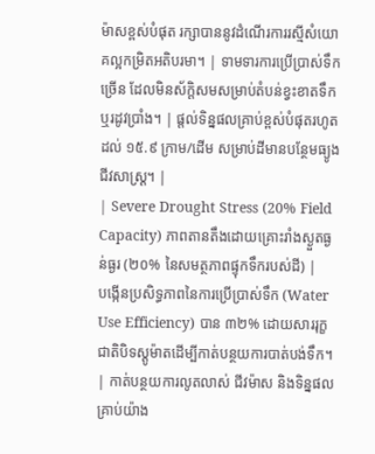ម៉ាសខ្ពស់បំផុត រក្សាបាននូវដំណើរការរស្មីសំយោគល្អកម្រិតអតិបរមា។ | ទាមទារការប្រើប្រាស់ទឹកច្រើន ដែលមិនស័ក្តិសមសម្រាប់តំបន់ខ្វះខាតទឹក ឬរដូវប្រាំង។ | ផ្តល់ទិន្នផលគ្រាប់ខ្ពស់បំផុតរហូតដល់ ១៥.៩ ក្រាម/ដើម សម្រាប់ដីមានបន្ថែមធ្យូងជីវសាស្រ្ត។ |
| Severe Drought Stress (20% Field Capacity) ភាពតានតឹងដោយគ្រោះរាំងស្ងួតធ្ងន់ធ្ងរ (២០% នៃសមត្ថភាពផ្ទុកទឹករបស់ដី) |
បង្កើនប្រសិទ្ធភាពនៃការប្រើប្រាស់ទឹក (Water Use Efficiency) បាន ៣២% ដោយសាររុក្ខជាតិបិទស្តូម៉ាតដើម្បីកាត់បន្ថយការបាត់បង់ទឹក។ | កាត់បន្ថយការលូតលាស់ ជីវម៉ាស និងទិន្នផលគ្រាប់យ៉ាង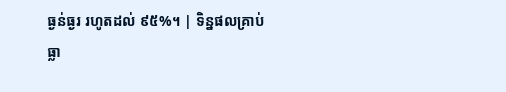ធ្ងន់ធ្ងរ រហូតដល់ ៩៥%។ | ទិន្នផលគ្រាប់ធ្លា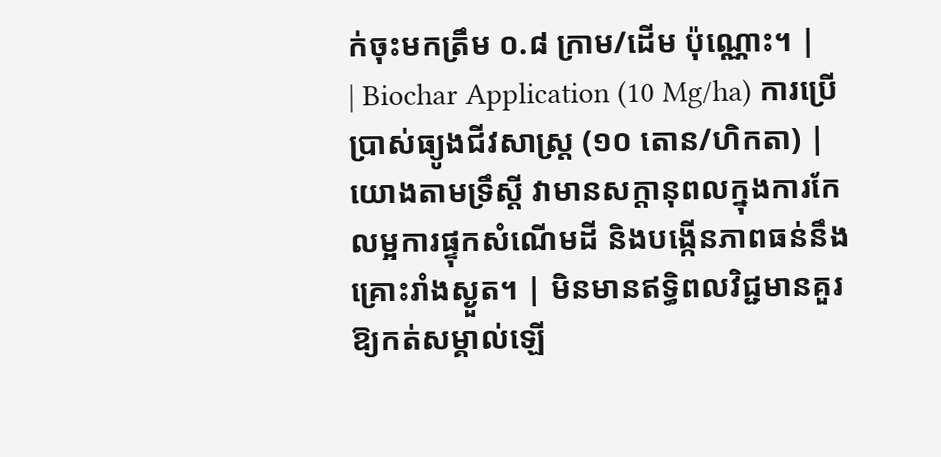ក់ចុះមកត្រឹម ០.៨ ក្រាម/ដើម ប៉ុណ្ណោះ។ |
| Biochar Application (10 Mg/ha) ការប្រើប្រាស់ធ្យូងជីវសាស្រ្ត (១០ តោន/ហិកតា) |
យោងតាមទ្រឹស្តី វាមានសក្តានុពលក្នុងការកែលម្អការផ្ទុកសំណើមដី និងបង្កើនភាពធន់នឹងគ្រោះរាំងស្ងួត។ | មិនមានឥទ្ធិពលវិជ្ជមានគួរឱ្យកត់សម្គាល់ឡើ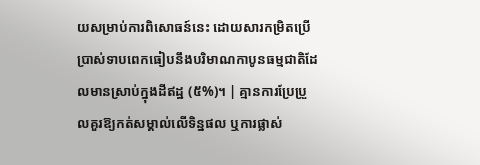យសម្រាប់ការពិសោធន៍នេះ ដោយសារកម្រិតប្រើប្រាស់ទាបពេកធៀបនឹងបរិមាណកាបូនធម្មជាតិដែលមានស្រាប់ក្នុងដីឥដ្ឋ (៥%)។ | គ្មានការប្រែប្រួលគួរឱ្យកត់សម្គាល់លើទិន្នផល ឬការផ្លាស់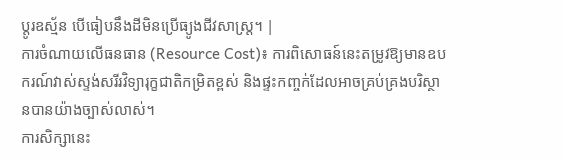ប្តូរឧស្ម័ន បើធៀបនឹងដីមិនប្រើធ្យូងជីវសាស្រ្ត។ |
ការចំណាយលើធនធាន (Resource Cost)៖ ការពិសោធន៍នេះតម្រូវឱ្យមានឧបករណ៍វាស់ស្ទង់សរីរវិទ្យារុក្ខជាតិកម្រិតខ្ពស់ និងផ្ទះកញ្ចក់ដែលអាចគ្រប់គ្រងបរិស្ថានបានយ៉ាងច្បាស់លាស់។
ការសិក្សានេះ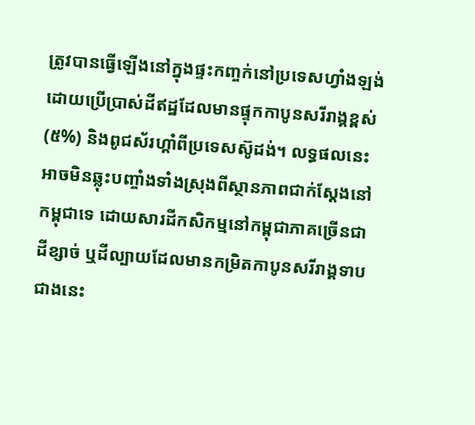ត្រូវបានធ្វើឡើងនៅក្នុងផ្ទះកញ្ចក់នៅប្រទេសហ្វាំងឡង់ ដោយប្រើប្រាស់ដីឥដ្ឋដែលមានផ្ទុកកាបូនសរីរាង្គខ្ពស់ (៥%) និងពូជស័រហ្គាំពីប្រទេសស៊ូដង់។ លទ្ធផលនេះអាចមិនឆ្លុះបញ្ចាំងទាំងស្រុងពីស្ថានភាពជាក់ស្តែងនៅកម្ពុជាទេ ដោយសារដីកសិកម្មនៅកម្ពុជាភាគច្រើនជាដីខ្សាច់ ឬដីល្បាយដែលមានកម្រិតកាបូនសរីរាង្គទាបជាងនេះ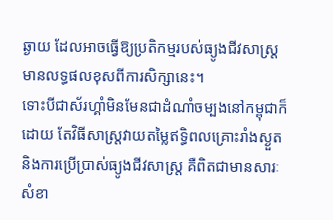ឆ្ងាយ ដែលអាចធ្វើឱ្យប្រតិកម្មរបស់ធ្យូងជីវសាស្រ្តមានលទ្ធផលខុសពីការសិក្សានេះ។
ទោះបីជាស័រហ្គាំមិនមែនជាដំណាំចម្បងនៅកម្ពុជាក៏ដោយ តែវិធីសាស្ត្រវាយតម្លៃឥទ្ធិពលគ្រោះរាំងស្ងួត និងការប្រើប្រាស់ធ្យូងជីវសាស្ត្រ គឺពិតជាមានសារៈសំខា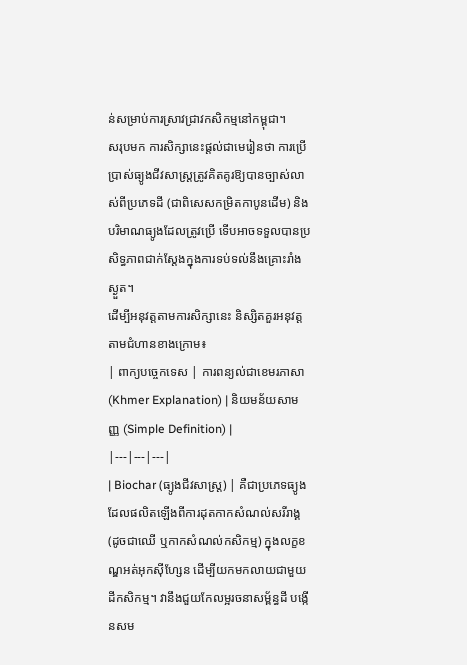ន់សម្រាប់ការស្រាវជ្រាវកសិកម្មនៅកម្ពុជា។
សរុបមក ការសិក្សានេះផ្តល់ជាមេរៀនថា ការប្រើប្រាស់ធ្យូងជីវសាស្រ្តត្រូវគិតគូរឱ្យបានច្បាស់លាស់ពីប្រភេទដី (ជាពិសេសកម្រិតកាបូនដើម) និងបរិមាណធ្យូងដែលត្រូវប្រើ ទើបអាចទទួលបានប្រសិទ្ធភាពជាក់ស្តែងក្នុងការទប់ទល់នឹងគ្រោះរាំងស្ងួត។
ដើម្បីអនុវត្តតាមការសិក្សានេះ និស្សិតគួរអនុវត្តតាមជំហានខាងក្រោម៖
| ពាក្យបច្ចេកទេស | ការពន្យល់ជាខេមរភាសា (Khmer Explanation) | និយមន័យសាមញ្ញ (Simple Definition) |
|---|---|---|
| Biochar (ធ្យូងជីវសាស្រ្ត) | គឺជាប្រភេទធ្យូងដែលផលិតឡើងពីការដុតកាកសំណល់សរីរាង្គ (ដូចជាឈើ ឬកាកសំណល់កសិកម្ម) ក្នុងលក្ខខណ្ឌអត់អុកស៊ីហ្សែន ដើម្បីយកមកលាយជាមួយដីកសិកម្ម។ វានឹងជួយកែលម្អរចនាសម្ព័ន្ធដី បង្កើនសម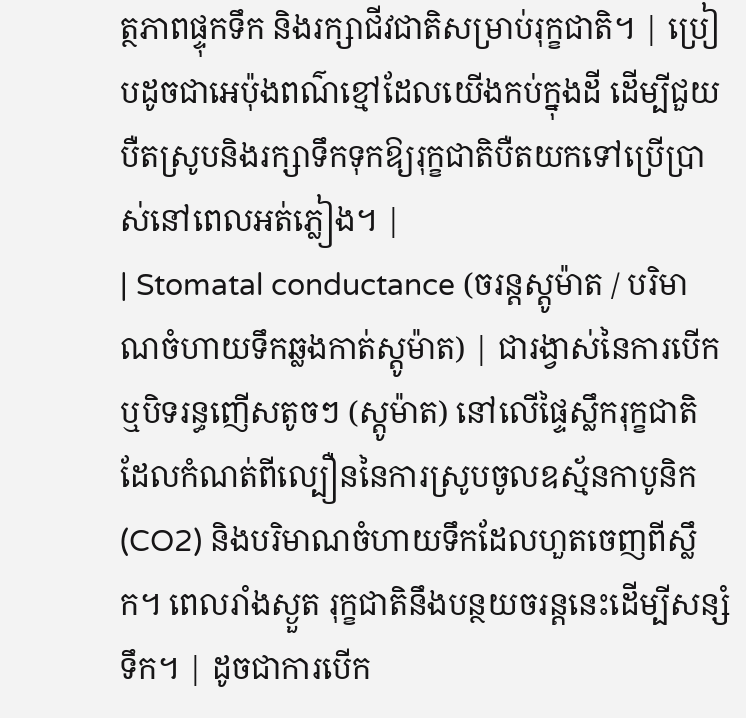ត្ថភាពផ្ទុកទឹក និងរក្សាជីវជាតិសម្រាប់រុក្ខជាតិ។ | ប្រៀបដូចជាអេប៉ុងពណ៌ខ្មៅដែលយើងកប់ក្នុងដី ដើម្បីជួយបឺតស្រូបនិងរក្សាទឹកទុកឱ្យរុក្ខជាតិបឺតយកទៅប្រើប្រាស់នៅពេលអត់ភ្លៀង។ |
| Stomatal conductance (ចរន្តស្តូម៉ាត / បរិមាណចំហាយទឹកឆ្លងកាត់ស្តូម៉ាត) | ជារង្វាស់នៃការបើកឬបិទរន្ធញើសតូចៗ (ស្តូម៉ាត) នៅលើផ្ទៃស្លឹករុក្ខជាតិ ដែលកំណត់ពីល្បឿននៃការស្រូបចូលឧស្ម័នកាបូនិក (CO2) និងបរិមាណចំហាយទឹកដែលហួតចេញពីស្លឹក។ ពេលរាំងស្ងួត រុក្ខជាតិនឹងបន្ថយចរន្តនេះដើម្បីសន្សំទឹក។ | ដូចជាការបើក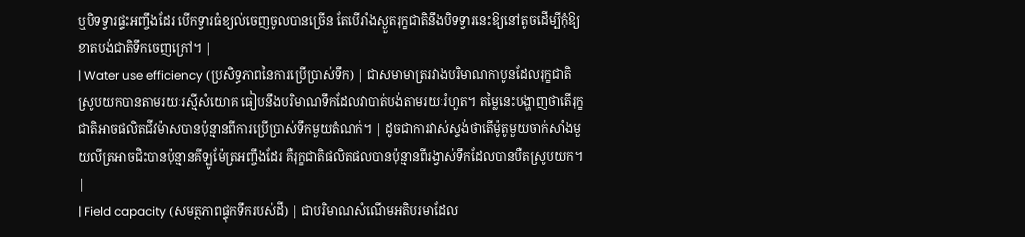ឬបិទទ្វារផ្ទះអញ្ចឹងដែរ បើកទ្វារធំខ្យល់ចេញចូលបានច្រើន តែបើរាំងស្ងួតរុក្ខជាតិនឹងបិទទ្វារនេះឱ្យនៅតូចដើម្បីកុំឱ្យខាតបង់ជាតិទឹកចេញក្រៅ។ |
| Water use efficiency (ប្រសិទ្ធភាពនៃការប្រើប្រាស់ទឹក) | ជាសមាមាត្ររវាងបរិមាណកាបូនដែលរុក្ខជាតិស្រូបយកបានតាមរយៈរស្មីសំយោគ ធៀបនឹងបរិមាណទឹកដែលវាបាត់បង់តាមរយៈរំហួត។ តម្លៃនេះបង្ហាញថាតើរុក្ខជាតិអាចផលិតជីវម៉ាសបានប៉ុន្មានពីការប្រើប្រាស់ទឹកមួយតំណក់។ | ដូចជាការវាស់ស្ទង់ថាតើម៉ូតូមួយចាក់សាំងមួយលីត្រអាចជិះបានប៉ុន្មានគីឡូម៉ែត្រអញ្ចឹងដែរ គឺរុក្ខជាតិផលិតផលបានប៉ុន្មានពីរង្វាស់ទឹកដែលបានបឺតស្រូបយក។ |
| Field capacity (សមត្ថភាពផ្ទុកទឹករបស់ដី) | ជាបរិមាណសំណើមអតិបរមាដែល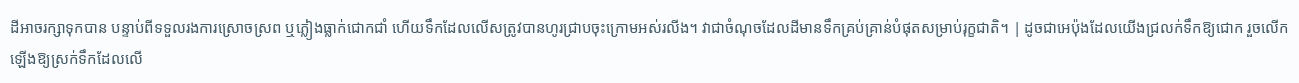ដីអាចរក្សាទុកបាន បន្ទាប់ពីទទួលរងការស្រោចស្រព ឬភ្លៀងធ្លាក់ជោកជាំ ហើយទឹកដែលលើសត្រូវបានហូរជ្រាបចុះក្រោមអស់រលីង។ វាជាចំណុចដែលដីមានទឹកគ្រប់គ្រាន់បំផុតសម្រាប់រុក្ខជាតិ។ | ដូចជាអេប៉ុងដែលយើងជ្រលក់ទឹកឱ្យជោក រួចលើកឡើងឱ្យស្រក់ទឹកដែលលើ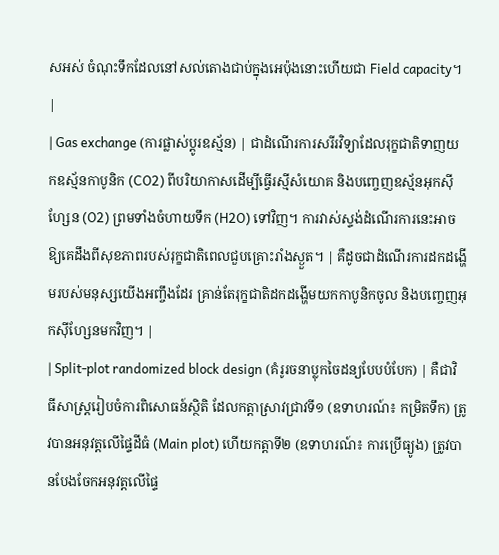សអស់ ចំណុះទឹកដែលនៅសល់តោងជាប់ក្នុងអេប៉ុងនោះហើយជា Field capacity។ |
| Gas exchange (ការផ្លាស់ប្តូរឧស្ម័ន) | ជាដំណើរការសរីរវិទ្យាដែលរុក្ខជាតិទាញយកឧស្ម័នកាបូនិក (CO2) ពីបរិយាកាសដើម្បីធ្វើរស្មីសំយោគ និងបញ្ចេញឧស្ម័នអុកស៊ីហ្សែន (O2) ព្រមទាំងចំហាយទឹក (H2O) ទៅវិញ។ ការវាស់ស្ទង់ដំណើរការនេះអាចឱ្យគេដឹងពីសុខភាពរបស់រុក្ខជាតិពេលជួបគ្រោះរាំងស្ងួត។ | គឺដូចជាដំណើរការដកដង្ហើមរបស់មនុស្សយើងអញ្ចឹងដែរ គ្រាន់តែរុក្ខជាតិដកដង្ហើមយកកាបូនិកចូល និងបញ្ចេញអុកស៊ីហ្សែនមកវិញ។ |
| Split-plot randomized block design (គំរូរចនាប្លុកចៃដន្យបែបបំបែក) | គឺជាវិធីសាស្ត្ររៀបចំការពិសោធន៍ស្ថិតិ ដែលកត្តាស្រាវជ្រាវទី១ (ឧទាហរណ៍៖ កម្រិតទឹក) ត្រូវបានអនុវត្តលើផ្ទៃដីធំ (Main plot) ហើយកត្តាទី២ (ឧទាហរណ៍៖ ការប្រើធ្យូង) ត្រូវបានបែងចែកអនុវត្តលើផ្ទៃ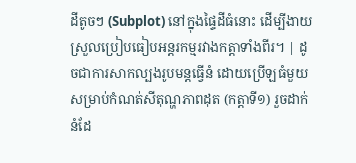ដីតូចៗ (Subplot) នៅក្នុងផ្ទៃដីធំនោះ ដើម្បីងាយស្រួលប្រៀបធៀបអន្តរកម្មរវាងកត្តាទាំងពីរ។ | ដូចជាការសាកល្បងរូបមន្តធ្វើនំ ដោយប្រើឡធំមួយសម្រាប់កំណត់សីតុណ្ហភាពដុត (កត្តាទី១) រួចដាក់នំដែ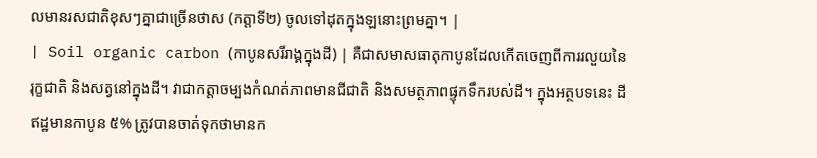លមានរសជាតិខុសៗគ្នាជាច្រើនថាស (កត្តាទី២) ចូលទៅដុតក្នុងឡនោះព្រមគ្នា។ |
| Soil organic carbon (កាបូនសរីរាង្គក្នុងដី) | គឺជាសមាសធាតុកាបូនដែលកើតចេញពីការរលួយនៃរុក្ខជាតិ និងសត្វនៅក្នុងដី។ វាជាកត្តាចម្បងកំណត់ភាពមានជីជាតិ និងសមត្ថភាពផ្ទុកទឹករបស់ដី។ ក្នុងអត្ថបទនេះ ដីឥដ្ឋមានកាបូន ៥% ត្រូវបានចាត់ទុកថាមានក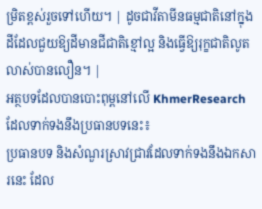ម្រិតខ្ពស់រួចទៅហើយ។ | ដូចជាវីតាមីនធម្មជាតិនៅក្នុងដីដែលជួយឱ្យដីមានជីជាតិខ្មៅល្អ និងធ្វើឱ្យរុក្ខជាតិលូតលាស់បានលឿន។ |
អត្ថបទដែលបានបោះពុម្ពនៅលើ KhmerResearch ដែលទាក់ទងនឹងប្រធានបទនេះ៖
ប្រធានបទ និងសំណួរស្រាវជ្រាវដែលទាក់ទងនឹងឯកសារនេះ ដែល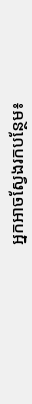អ្នកអាចស្វែងរកបន្ថែម៖